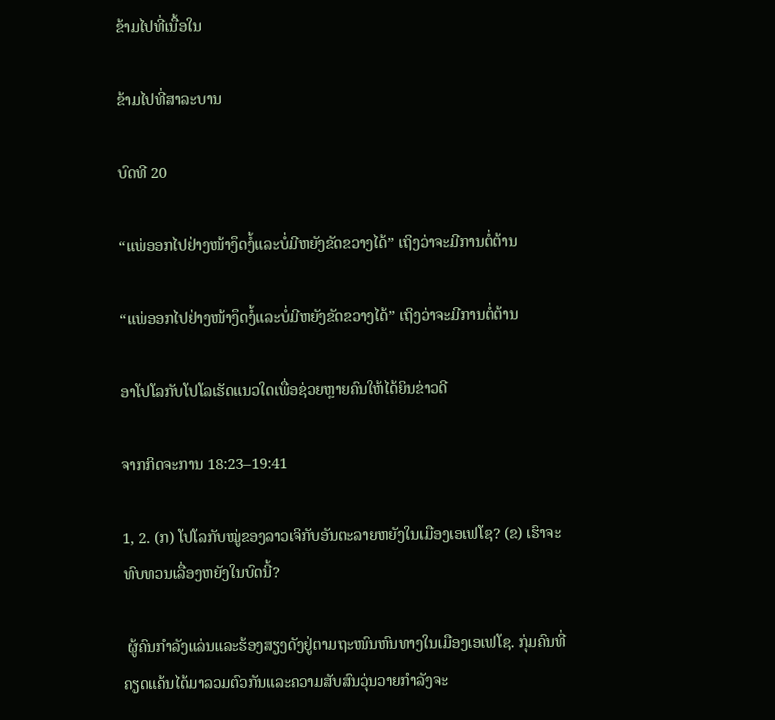ຂ້າມໄປທີ່ເນື້ອໃນ

ຂ້າມໄປທີ່ສາລະບານ

ບົດທີ 20

“ແພ່ອອກໄປຢ່າງໜ້າງຶດງໍ້ແລະບໍ່ມີຫຍັງຂັດຂວາງໄດ້” ເຖິງວ່າຈະມີການຕໍ່ຕ້ານ

“ແພ່ອອກໄປຢ່າງໜ້າງຶດງໍ້ແລະບໍ່ມີຫຍັງຂັດຂວາງໄດ້” ເຖິງວ່າຈະມີການຕໍ່ຕ້ານ

ອາໂປໂລກັບໂປໂລເຮັດແນວໃດເພື່ອຊ່ວຍຫຼາຍຄົນໃຫ້ໄດ້ຍິນຂ່າວດີ

ຈາກກິດຈະການ 18:23–19:41

1, 2. (ກ) ໂປໂລກັບໝູ່ຂອງລາວເຈິກັບອັນຕະລາຍຫຍັງໃນເມືອງເອເຟໂຊ? (ຂ) ເຮົາຈະທົບທວນເລື່ອງຫຍັງໃນບົດນີ້?

 ຜູ້ຄົນກຳລັງແລ່ນແລະຮ້ອງສຽງດັງຢູ່ຕາມຖະໜົນຫົນທາງໃນເມືອງເອເຟໂຊ. ກຸ່ມຄົນທີ່ຄຽດແຄ້ນໄດ້ມາລວມຕົວກັນແລະຄວາມສັບສົນວຸ່ນວາຍກຳລັງຈະ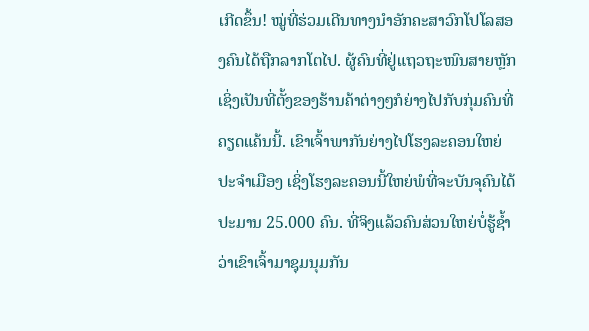ເກີດຂຶ້ນ! ໝູ່ທີ່ຮ່ວມເດີນທາງນຳອັກຄະສາວົກໂປໂລສອງຄົນໄດ້ຖືກລາກໂຕໄປ. ຜູ້ຄົນທີ່ຢູ່ແຖວຖະໜົນສາຍຫຼັກເຊິ່ງເປັນທີ່ຕັ້ງຂອງຮ້ານຄ້າຕ່າງໆກໍຍ່າງໄປກັບກຸ່ມຄົນທີ່ຄຽດແຄ້ນນີ້. ເຂົາເຈົ້າພາກັນຍ່າງໄປໂຮງລະຄອນໃຫຍ່ປະຈຳເມືອງ ເຊິ່ງໂຮງລະຄອນນີ້ໃຫຍ່ພໍທີ່ຈະບັນຈຸຄົນໄດ້ປະມານ 25.000 ຄົນ. ທີ່ຈິງແລ້ວຄົນສ່ວນໃຫຍ່ບໍ່ຮູ້ຊ້ຳວ່າເຂົາເຈົ້າມາຊຸມນຸມກັນ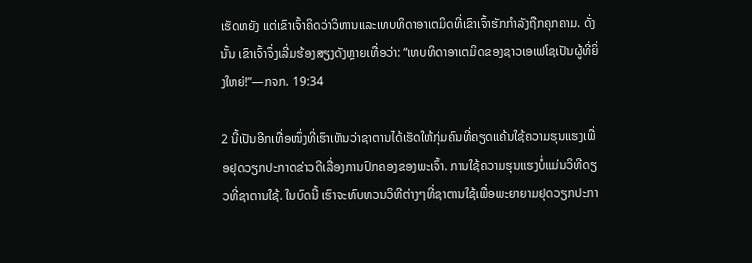ເຮັດຫຍັງ ແຕ່ເຂົາເຈົ້າຄິດວ່າວິຫານແລະເທບທິດາອາເຕມິດທີ່ເຂົາເຈົ້າຮັກກຳລັງຖືກຄຸກຄາມ. ດັ່ງນັ້ນ ເຂົາເຈົ້າຈຶ່ງເລີ່ມຮ້ອງສຽງດັງຫຼາຍເທື່ອວ່າ: “ເທບທິດາອາເຕມິດຂອງຊາວເອເຟໂຊເປັນຜູ້ທີ່ຍິ່ງໃຫຍ່!”—ກຈກ. 19:34

2 ນີ້ເປັນອີກເທື່ອໜຶ່ງທີ່ເຮົາເຫັນວ່າຊາຕານໄດ້ເຮັດໃຫ້ກຸ່ມຄົນທີ່ຄຽດແຄ້ນໃຊ້ຄວາມຮຸນແຮງເພື່ອຢຸດວຽກປະກາດຂ່າວດີເລື່ອງການປົກຄອງຂອງພະເຈົ້າ. ການໃຊ້ຄວາມຮຸນແຮງບໍ່ແມ່ນວິທີດຽວທີ່ຊາຕານໃຊ້. ໃນບົດນີ້ ເຮົາຈະທົບທວນວິທີຕ່າງໆທີ່ຊາຕານໃຊ້ເພື່ອພະຍາຍາມຢຸດວຽກປະກາ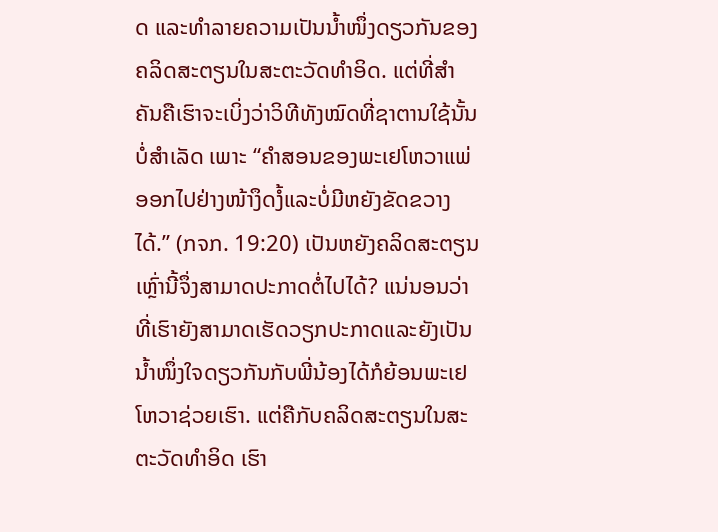ດ ແລະທຳລາຍຄວາມເປັນນ້ຳໜຶ່ງດຽວກັນຂອງຄລິດສະຕຽນໃນສະຕະວັດທຳອິດ. ແຕ່ທີ່ສຳຄັນຄືເຮົາຈະເບິ່ງວ່າວິທີທັງໝົດທີ່ຊາຕານໃຊ້ນັ້ນບໍ່ສຳເລັດ ເພາະ “ຄຳສອນຂອງພະເຢໂຫວາແພ່ອອກໄປຢ່າງໜ້າງຶດງໍ້ແລະບໍ່ມີຫຍັງຂັດຂວາງໄດ້.” (ກຈກ. 19:20) ເປັນຫຍັງຄລິດສະຕຽນເຫຼົ່ານີ້ຈຶ່ງສາມາດປະກາດຕໍ່ໄປໄດ້? ແນ່ນອນວ່າທີ່ເຮົາຍັງສາມາດເຮັດວຽກປະກາດແລະຍັງເປັນນ້ຳໜຶ່ງໃຈດຽວກັນກັບພີ່ນ້ອງໄດ້ກໍຍ້ອນພະເຢໂຫວາຊ່ວຍເຮົາ. ແຕ່ຄືກັບຄລິດສະຕຽນໃນສະຕະວັດທຳອິດ ເຮົາ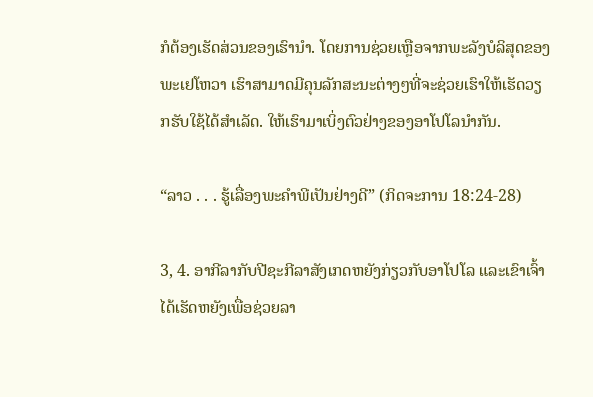ກໍຕ້ອງເຮັດສ່ວນຂອງເຮົານຳ. ໂດຍການຊ່ວຍເຫຼືອຈາກພະລັງບໍລິສຸດຂອງພະເຢໂຫວາ ເຮົາສາມາດມີຄຸນລັກສະນະຕ່າງໆທີ່ຈະຊ່ວຍເຮົາໃຫ້ເຮັດວຽກຮັບໃຊ້ໄດ້ສຳເລັດ. ໃຫ້ເຮົາມາເບິ່ງຕົວຢ່າງຂອງອາໂປໂລນຳກັນ.

“ລາວ . . . ຮູ້ເລື່ອງພະຄຳພີເປັນຢ່າງດີ” (ກິດຈະການ 18:24-28)

3, 4. ອາກີລາກັບປີຊະກີລາສັງເກດຫຍັງກ່ຽວກັບອາໂປໂລ ແລະເຂົາເຈົ້າໄດ້ເຮັດຫຍັງເພື່ອຊ່ວຍລາ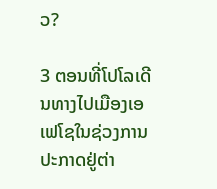ວ?

3 ຕອນທີ່ໂປໂລເດີນທາງໄປເມືອງເອເຟໂຊໃນຊ່ວງການປະກາດຢູ່ຕ່າ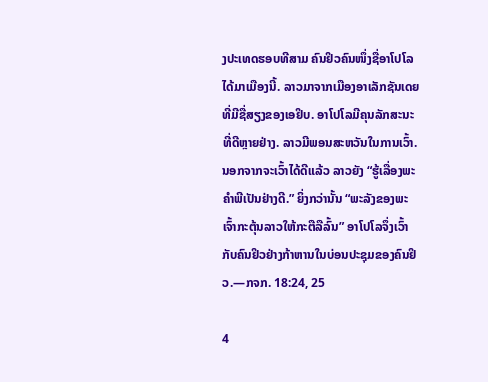ງປະເທດຮອບທີສາມ ຄົນຢິວຄົນໜຶ່ງຊື່ອາໂປໂລໄດ້ມາເມືອງນີ້. ລາວມາຈາກເມືອງອາເລັກຊັນເດຍທີ່ມີຊື່ສຽງຂອງເອຢິບ. ອາໂປໂລມີຄຸນລັກສະນະທີ່ດີຫຼາຍຢ່າງ. ລາວມີພອນສະຫວັນໃນການເວົ້າ. ນອກຈາກຈະເວົ້າໄດ້ດີແລ້ວ ລາວຍັງ “ຮູ້ເລື່ອງພະຄຳພີເປັນຢ່າງດີ.” ຍິ່ງກວ່ານັ້ນ “ພະລັງຂອງພະເຈົ້າກະຕຸ້ນລາວໃຫ້ກະຕືລືລົ້ນ” ອາໂປໂລຈຶ່ງເວົ້າກັບຄົນຢິວຢ່າງກ້າຫານໃນບ່ອນປະຊຸມຂອງຄົນຢິວ.—ກຈກ. 18:24, 25

4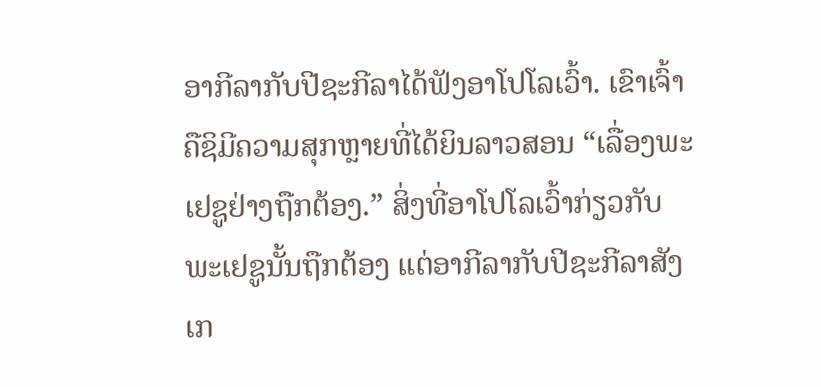ອາກີລາກັບປີຊະກີລາໄດ້ຟັງອາໂປໂລເວົ້າ. ເຂົາເຈົ້າຄືຊິມີຄວາມສຸກຫຼາຍທີ່ໄດ້ຍິນລາວສອນ “ເລື່ອງພະເຢຊູຢ່າງຖືກຕ້ອງ.” ສິ່ງທີ່ອາໂປໂລເວົ້າກ່ຽວກັບພະເຢຊູນັ້ນຖືກຕ້ອງ ແຕ່ອາກີລາກັບປີຊະກີລາສັງເກ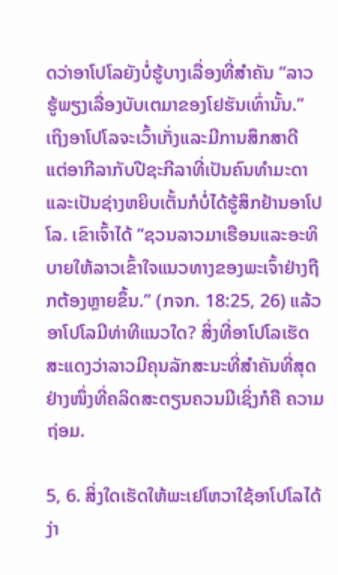ດວ່າອາໂປໂລຍັງບໍ່ຮູ້ບາງເລື່ອງທີ່ສຳຄັນ “ລາວຮູ້ພຽງເລື່ອງບັບເຕມາຂອງໂຢຮັນເທົ່ານັ້ນ.” ເຖິງອາໂປໂລຈະເວົ້າເກັ່ງແລະມີການສຶກສາດີ ແຕ່ອາກີລາກັບປີຊະກີລາທີ່ເປັນຄົນທຳມະດາແລະເປັນຊ່າງຫຍິບເຕັ້ນກໍບໍ່ໄດ້ຮູ້ສຶກຢ້ານອາໂປໂລ. ເຂົາເຈົ້າໄດ້ “ຊວນລາວມາເຮືອນແລະອະທິບາຍໃຫ້ລາວເຂົ້າໃຈແນວທາງຂອງພະເຈົ້າຢ່າງຖືກຕ້ອງຫຼາຍຂຶ້ນ.” (ກຈກ. 18:25, 26) ແລ້ວອາໂປໂລມີທ່າທີແນວໃດ? ສິ່ງທີ່ອາໂປໂລເຮັດສະແດງວ່າລາວມີຄຸນລັກສະນະທີ່ສຳຄັນທີ່ສຸດຢ່າງໜຶ່ງທີ່ຄລິດສະຕຽນຄວນມີເຊິ່ງກໍຄື ຄວາມຖ່ອມ.

5, 6. ສິ່ງໃດເຮັດໃຫ້ພະເຢໂຫວາໃຊ້ອາໂປໂລໄດ້ງ່າ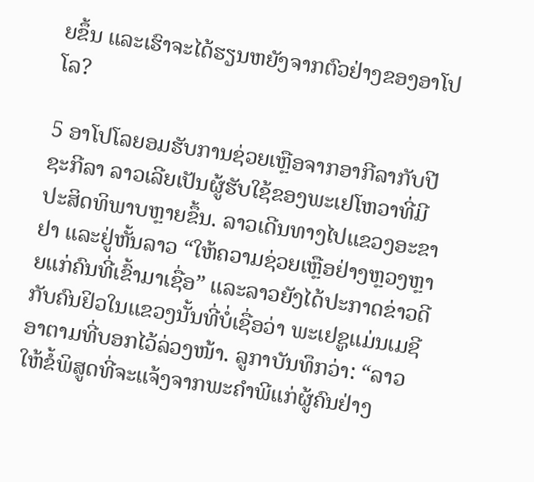ຍຂຶ້ນ ແລະເຮົາຈະໄດ້ຮຽນຫຍັງຈາກຕົວຢ່າງຂອງອາໂປໂລ?

5 ອາໂປໂລຍອມຮັບການຊ່ວຍເຫຼືອຈາກອາກີລາກັບປີຊະກີລາ ລາວເລີຍເປັນຜູ້ຮັບໃຊ້ຂອງພະເຢໂຫວາທີ່ມີປະສິດທິພາບຫຼາຍຂຶ້ນ. ລາວເດີນທາງໄປແຂວງອະຂາຢາ ແລະຢູ່ຫັ້ນລາວ “ໃຫ້ຄວາມຊ່ວຍເຫຼືອຢ່າງຫຼວງຫຼາຍແກ່ຄົນທີ່ເຂົ້າມາເຊື່ອ” ແລະລາວຍັງໄດ້ປະກາດຂ່າວດີກັບຄົນຢິວໃນແຂວງນັ້ນທີ່ບໍ່ເຊື່ອວ່າ ພະເຢຊູແມ່ນເມຊີອາຕາມທີ່ບອກໄວ້ລ່ວງໜ້າ. ລູກາບັນທຶກວ່າ: “ລາວໃຫ້ຂໍ້ພິສູດທີ່ຈະແຈ້ງຈາກພະຄຳພີແກ່ຜູ້ຄົນຢ່າງ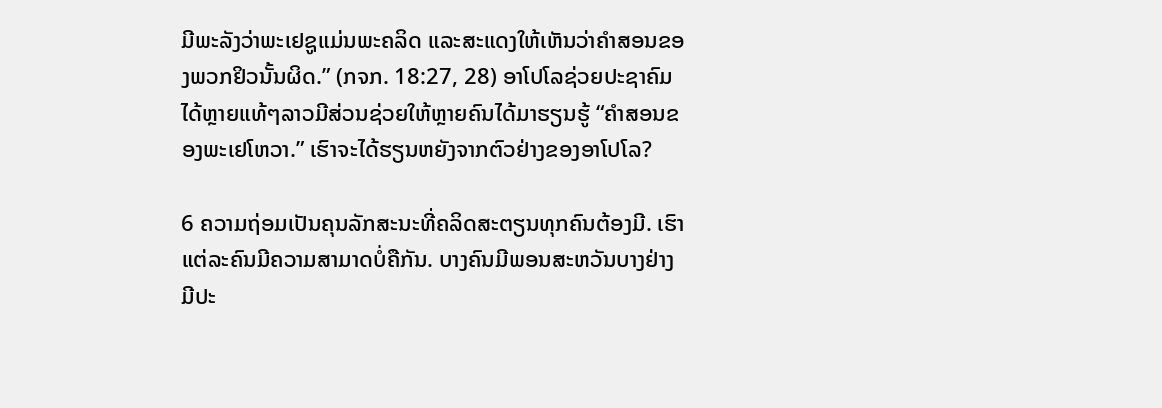ມີພະລັງວ່າພະເຢຊູແມ່ນພະຄລິດ ແລະສະແດງໃຫ້ເຫັນວ່າຄຳສອນຂອງພວກຢິວນັ້ນຜິດ.” (ກຈກ. 18:27, 28) ອາໂປໂລຊ່ວຍປະຊາຄົມໄດ້ຫຼາຍແທ້ໆລາວມີສ່ວນຊ່ວຍໃຫ້ຫຼາຍຄົນໄດ້ມາຮຽນຮູ້ “ຄຳສອນຂອງພະເຢໂຫວາ.” ເຮົາຈະໄດ້ຮຽນຫຍັງຈາກຕົວຢ່າງຂອງອາໂປໂລ?

6 ຄວາມຖ່ອມເປັນຄຸນລັກສະນະທີ່ຄລິດສະຕຽນທຸກຄົນຕ້ອງມີ. ເຮົາແຕ່ລະຄົນມີຄວາມສາມາດບໍ່ຄືກັນ. ບາງຄົນມີພອນສະຫວັນບາງຢ່າງ ມີປະ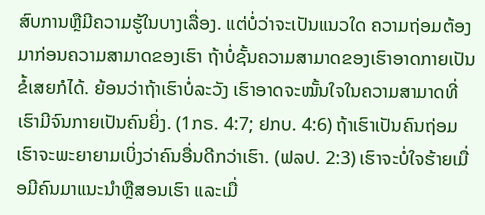ສົບການຫຼືມີຄວາມຮູ້ໃນບາງເລື່ອງ. ແຕ່ບໍ່ວ່າຈະເປັນແນວໃດ ຄວາມຖ່ອມຕ້ອງມາກ່ອນຄວາມສາມາດຂອງເຮົາ ຖ້າບໍ່ຊັ້ນຄວາມສາມາດຂອງເຮົາອາດກາຍເປັນຂໍ້ເສຍກໍໄດ້. ຍ້ອນວ່າຖ້າເຮົາບໍ່ລະວັງ ເຮົາອາດຈະໝັ້ນໃຈໃນຄວາມສາມາດທີ່ເຮົາມີຈົນກາຍເປັນຄົນຍິ່ງ. (1ກຣ. 4:7; ຢກບ. 4:6) ຖ້າເຮົາເປັນຄົນຖ່ອມ ເຮົາຈະພະຍາຍາມເບິ່ງວ່າຄົນອື່ນດີກວ່າເຮົາ. (ຟລປ. 2:3) ເຮົາຈະບໍ່ໃຈຮ້າຍເມື່ອມີຄົນມາແນະນຳຫຼືສອນເຮົາ ແລະເມື່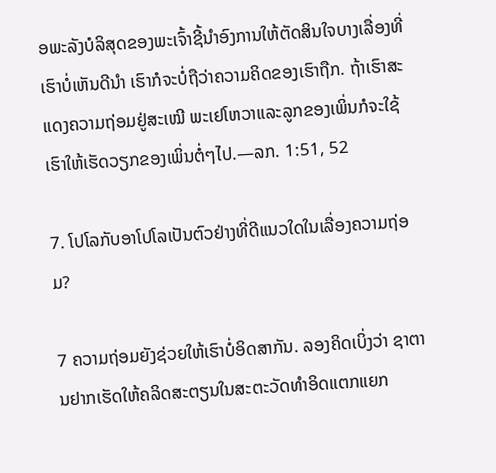ອພະລັງບໍລິສຸດຂອງພະເຈົ້າຊີ້ນຳອົງການໃຫ້ຕັດສິນໃຈບາງເລື່ອງທີ່ເຮົາບໍ່ເຫັນດີນຳ ເຮົາກໍຈະບໍ່ຖືວ່າຄວາມຄິດຂອງເຮົາຖືກ. ຖ້າເຮົາສະແດງຄວາມຖ່ອມຢູ່ສະເໝີ ພະເຢໂຫວາແລະລູກຂອງເພິ່ນກໍຈະໃຊ້ເຮົາໃຫ້ເຮັດວຽກຂອງເພິ່ນຕໍ່ໆໄປ.—ລກ. 1:51, 52

7. ໂປໂລກັບອາໂປໂລເປັນຕົວຢ່າງທີ່ດີແນວໃດໃນເລື່ອງຄວາມຖ່ອມ?

7 ຄວາມຖ່ອມຍັງຊ່ວຍໃຫ້ເຮົາບໍ່ອິດສາກັນ. ລອງຄິດເບິ່ງວ່າ ຊາຕານຢາກເຮັດໃຫ້ຄລິດສະຕຽນໃນສະຕະວັດທຳອິດແຕກແຍກ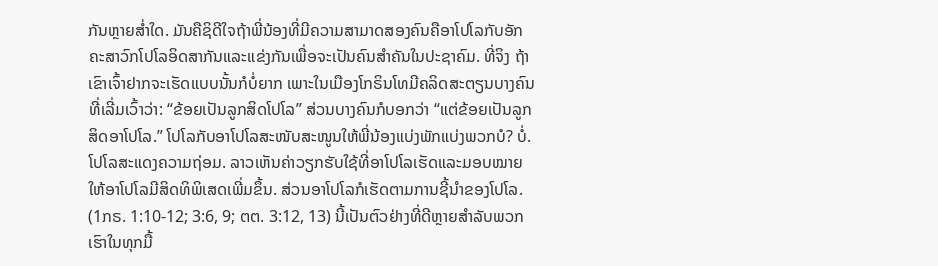ກັນຫຼາຍສ່ຳໃດ. ມັນຄືຊິດີໃຈຖ້າພີ່ນ້ອງທີ່ມີຄວາມສາມາດສອງຄົນຄືອາໂປໂລກັບອັກຄະສາວົກໂປໂລອິດສາກັນແລະແຂ່ງກັນເພື່ອຈະເປັນຄົນສຳຄັນໃນປະຊາຄົມ. ທີ່ຈິງ ຖ້າເຂົາເຈົ້າຢາກຈະເຮັດແບບນັ້ນກໍບໍ່ຍາກ ເພາະໃນເມືອງໂກຣິນໂທມີຄລິດສະຕຽນບາງຄົນທີ່ເລີ່ມເວົ້າວ່າ: “ຂ້ອຍເປັນລູກສິດໂປໂລ” ສ່ວນບາງຄົນກໍບອກວ່າ “ແຕ່ຂ້ອຍເປັນລູກສິດອາໂປໂລ.” ໂປໂລກັບອາໂປໂລສະໜັບສະໜູນໃຫ້ພີ່ນ້ອງແບ່ງພັກແບ່ງພວກບໍ? ບໍ່. ໂປໂລສະແດງຄວາມຖ່ອມ. ລາວເຫັນຄ່າວຽກຮັບໃຊ້ທີ່ອາໂປໂລເຮັດແລະມອບໝາຍໃຫ້ອາໂປໂລມີສິດທິພິເສດເພີ່ມຂຶ້ນ. ສ່ວນອາໂປໂລກໍເຮັດຕາມການຊີ້ນຳຂອງໂປໂລ. (1ກຣ. 1:10-12; 3:6, 9; ຕຕ. 3:12, 13) ນີ້ເປັນຕົວຢ່າງທີ່ດີຫຼາຍສຳລັບພວກເຮົາໃນທຸກມື້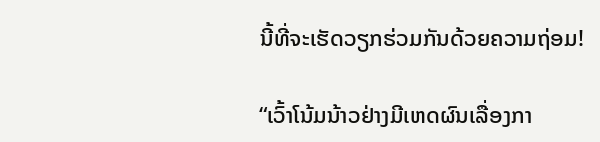ນີ້ທີ່ຈະເຮັດວຽກຮ່ວມກັນດ້ວຍຄວາມຖ່ອມ!

“ເວົ້າໂນ້ມນ້າວຢ່າງມີເຫດຜົນເລື່ອງກາ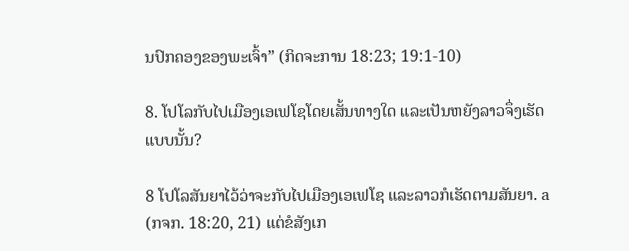ນປົກຄອງຂອງພະເຈົ້າ” (ກິດຈະການ 18:23; 19:1-10)

8. ໂປໂລກັບໄປເມືອງເອເຟໂຊໂດຍເສັ້ນທາງໃດ ແລະເປັນຫຍັງລາວຈຶ່ງເຮັດແບບນັ້ນ?

8 ໂປໂລສັນຍາໄວ້ວ່າຈະກັບໄປເມືອງເອເຟໂຊ ແລະລາວກໍເຮັດຕາມສັນຍາ. a (ກຈກ. 18:20, 21) ແຕ່ຂໍສັງເກ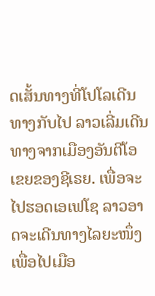ດເສັ້ນທາງທີ່ໂປໂລເດີນທາງກັບໄປ ລາວເລີ່ມເດີນທາງຈາກເມືອງອັນຕີໂອເຂຍຂອງຊີເຣຍ. ເພື່ອຈະໄປຮອດເອເຟໂຊ ລາວອາດຈະເດີນທາງໄລຍະໜຶ່ງເພື່ອໄປເມືອ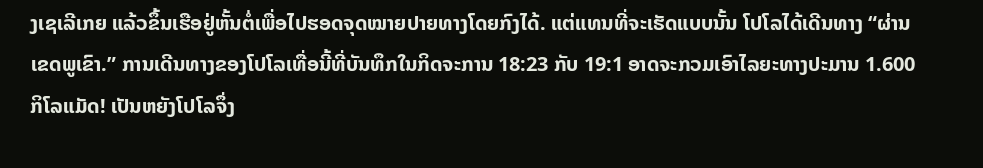ງເຊເລີເກຍ ແລ້ວຂຶ້ນເຮືອຢູ່ຫັ້ນຕໍ່ເພື່ອໄປຮອດຈຸດໝາຍປາຍທາງໂດຍກົງໄດ້. ແຕ່ແທນທີ່ຈະເຮັດແບບນັ້ນ ໂປໂລໄດ້ເດີນທາງ “ຜ່ານເຂດພູເຂົາ.” ການເດີນທາງຂອງໂປໂລເທື່ອນີ້ທີ່ບັນທຶກໃນກິດຈະການ 18:23 ກັບ 19:1 ອາດຈະກວມເອົາໄລຍະທາງປະມານ 1.600 ກິໂລແມັດ! ເປັນຫຍັງໂປໂລຈຶ່ງ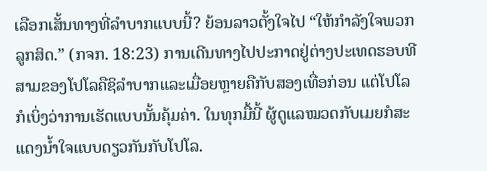ເລືອກເສັ້ນທາງທີ່ລຳບາກແບບນີ້? ຍ້ອນລາວຕັ້ງໃຈໄປ “ໃຫ້ກຳລັງໃຈພວກລູກສິດ.” (ກຈກ. 18:23) ການເດີນທາງໄປປະກາດຢູ່ຕ່າງປະເທດຮອບທີສາມຂອງໂປໂລຄືຊິລຳບາກແລະເມື່ອຍຫຼາຍຄືກັບສອງເທື່ອກ່ອນ ແຕ່ໂປໂລກໍເບິ່ງວ່າການເຮັດແບບນັ້ນຄຸ້ມຄ່າ. ໃນທຸກມື້ນີ້ ຜູ້ດູແລໝວດກັບເມຍກໍສະແດງນ້ຳໃຈແບບດຽວກັນກັບໂປໂລ.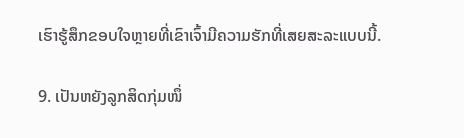ເຮົາຮູ້ສຶກຂອບໃຈຫຼາຍທີ່ເຂົາເຈົ້າມີຄວາມຮັກທີ່ເສຍສະລະແບບນີ້.

9. ເປັນຫຍັງລູກສິດກຸ່ມໜຶ່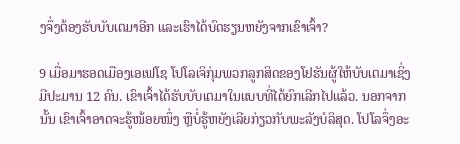ງຈຶ່ງຕ້ອງຮັບບັບເຕມາອີກ ແລະເຮົາໄດ້ບົດຮຽນຫຍັງຈາກເຂົາເຈົ້າ?

9 ເມື່ອມາຮອດເມືອງເອເຟໂຊ ໂປໂລເຈິກຸ່ມພວກລູກສິດຂອງໂຢຮັນຜູ້ໃຫ້ບັບເຕມາເຊິ່ງມີປະມານ 12 ຄົນ. ເຂົາເຈົ້າໄດ້ຮັບບັບເຕມາໃນແບບທີ່ໄດ້ຍົກເລີກໄປແລ້ວ. ນອກຈາກນັ້ນ ເຂົາເຈົ້າອາດຈະຮູ້ໜ້ອຍໜຶ່ງ ຫຼືບໍ່ຮູ້ຫຍັງເລີຍກ່ຽວກັບພະລັງບໍລິສຸດ. ໂປໂລຈຶ່ງອະ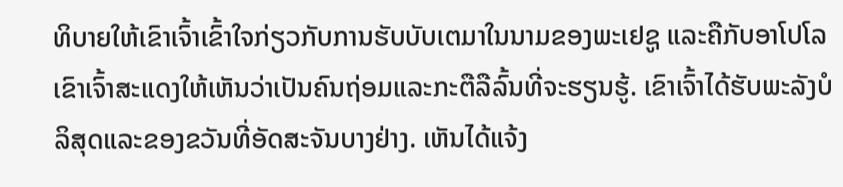ທິບາຍໃຫ້ເຂົາເຈົ້າເຂົ້າໃຈກ່ຽວກັບການຮັບບັບເຕມາໃນນາມຂອງພະເຢຊູ ແລະຄືກັບອາໂປໂລ ເຂົາເຈົ້າສະແດງໃຫ້ເຫັນວ່າເປັນຄົນຖ່ອມແລະກະຕືລືລົ້ນທີ່ຈະຮຽນຮູ້. ເຂົາເຈົ້າໄດ້ຮັບພະລັງບໍລິສຸດແລະຂອງຂວັນທີ່ອັດສະຈັນບາງຢ່າງ. ເຫັນໄດ້ແຈ້ງ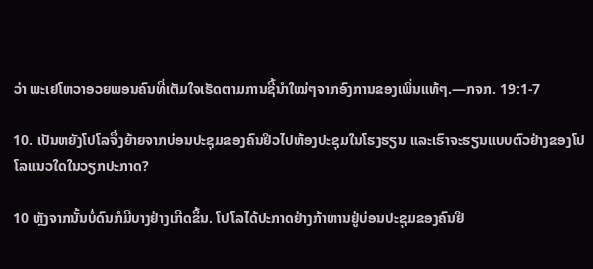ວ່າ ພະເຢໂຫວາອວຍພອນຄົນທີ່ເຕັມໃຈເຮັດຕາມການຊີ້ນຳໃໝ່ໆຈາກອົງການຂອງເພິ່ນແທ້ໆ.—ກຈກ. 19:1-7

10. ເປັນຫຍັງໂປໂລຈຶ່ງຍ້າຍຈາກບ່ອນປະຊຸມຂອງຄົນຢິວໄປຫ້ອງປະຊຸມໃນໂຮງຮຽນ ແລະເຮົາຈະຮຽນແບບຕົວຢ່າງຂອງໂປໂລແນວໃດໃນວຽກປະກາດ?

10 ຫຼັງຈາກນັ້ນບໍ່ດົນກໍມີບາງຢ່າງເກີດຂຶ້ນ. ໂປໂລໄດ້ປະກາດຢ່າງກ້າຫານຢູ່ບ່ອນປະຊຸມຂອງຄົນຢິ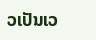ວເປັນເວ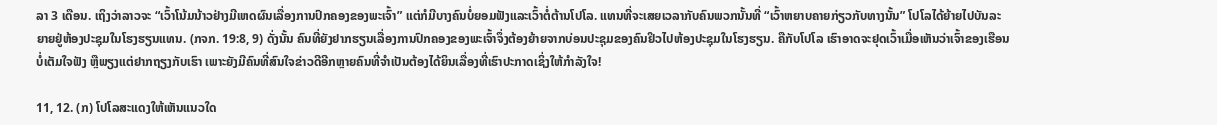ລາ 3 ເດືອນ. ເຖິງວ່າລາວຈະ “ເວົ້າໂນ້ມນ້າວຢ່າງມີເຫດຜົນເລື່ອງການປົກຄອງຂອງພະເຈົ້າ” ແຕ່ກໍມີບາງຄົນບໍ່ຍອມຟັງແລະເວົ້າຕໍ່ຕ້ານໂປໂລ. ແທນທີ່ຈະເສຍເວລາກັບຄົນພວກນັ້ນທີ່ “ເວົ້າຫຍາບຄາຍກ່ຽວກັບທາງນັ້ນ” ໂປໂລໄດ້ຍ້າຍໄປບັນລະຍາຍຢູ່ຫ້ອງປະຊຸມໃນໂຮງຮຽນແທນ. (ກຈກ. 19:8, 9) ດັ່ງນັ້ນ ຄົນທີ່ຍັງຢາກຮຽນເລື່ອງການປົກຄອງຂອງພະເຈົ້າຈຶ່ງຕ້ອງຍ້າຍຈາກບ່ອນປະຊຸມຂອງຄົນຢິວໄປຫ້ອງປະຊຸມໃນໂຮງຮຽນ. ຄືກັບໂປໂລ ເຮົາອາດຈະຢຸດເວົ້າເມື່ອເຫັນວ່າເຈົ້າຂອງເຮືອນບໍ່ເຕັມໃຈຟັງ ຫຼືພຽງແຕ່ຢາກຖຽງກັບເຮົາ ເພາະຍັງມີຄົນທີ່ສົນໃຈຂ່າວດີອີກຫຼາຍຄົນທີ່ຈຳເປັນຕ້ອງໄດ້ຍິນເລື່ອງທີ່ເຮົາປະກາດເຊິ່ງໃຫ້ກຳລັງໃຈ!

11, 12. (ກ) ໂປໂລສະແດງໃຫ້ເຫັນແນວໃດ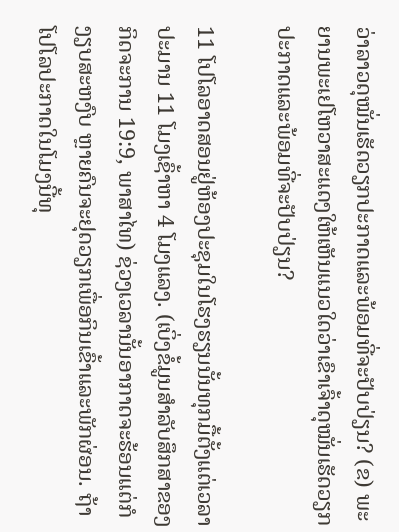ວ່າລາວດຸໝັ່ນເຮັດວຽກປະກາດແລະພ້ອມທີ່ຈະປັບປ່ຽນ? (ຂ) ພະຍານພະເຢໂຫວາສະແດງໃຫ້ເຫັນແນວໃດວ່າເຂົາເຈົ້າດຸໝັ່ນເຮັດວຽກປະກາດແລະພ້ອມທີ່ຈະປັບປ່ຽນ?

11 ໂປໂລອາດສອນຢູ່ຫ້ອງປະຊຸມໃນໂຮງຮຽນນັ້ນທຸກມື້ຕັ້ງແຕ່ເວລາປະມານ 11 ໂມງເຊົ້າຫາ 4 ໂມງແລງ. (ເບິ່ງຂໍ້ມູນສຳລັບສຶກສາຂອງກິດຈະການ 19:9, ພາສາໄທ) ຊ່ວງເວລານັ້ນອາກາດຈະຮ້ອນແຕ່ກໍງຽບສະຫງົບ ຫຼາຍຄົນຈະຢຸດວຽກເພື່ອກິນເຂົ້າແລະພັກຜ່ອນ. ຖ້າໂປໂລປະກາດໃນໂມງນີ້ທຸ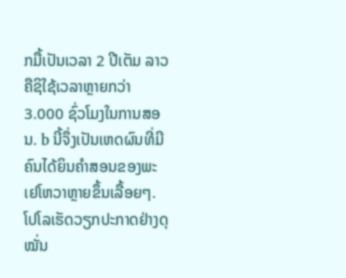ກມື້ເປັນເວລາ 2 ປີເຕັມ ລາວຄືຊິໃຊ້ເວລາຫຼາຍກວ່າ 3.000 ຊົ່ວໂມງໃນການສອນ. b ນີ້ຈຶ່ງເປັນເຫດຜົນທີ່ມີຄົນໄດ້ຍິນຄຳສອນຂອງພະເຢໂຫວາຫຼາຍຂຶ້ນເລື້ອຍໆ. ໂປໂລເຮັດວຽກປະກາດຢ່າງດຸໝັ່ນ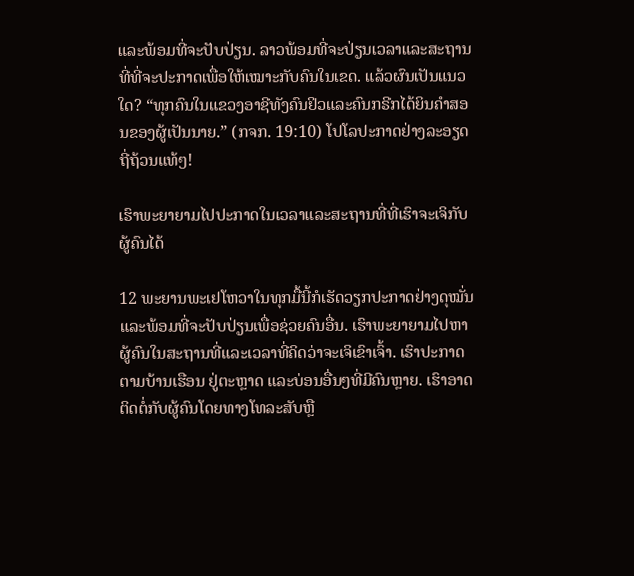ແລະພ້ອມທີ່ຈະປັບປ່ຽນ. ລາວພ້ອມທີ່ຈະປ່ຽນເວລາແລະສະຖານທີ່ທີ່ຈະປະກາດເພື່ອໃຫ້ເໝາະກັບຄົນໃນເຂດ. ແລ້ວຜົນເປັນແນວໃດ? “ທຸກຄົນໃນແຂວງອາຊີທັງຄົນຢິວແລະຄົນກຣີກໄດ້ຍິນຄຳສອນຂອງຜູ້ເປັນນາຍ.” (ກຈກ. 19:10) ໂປໂລປະກາດຢ່າງລະອຽດຖີ່ຖ້ວນແທ້ໆ!

ເຮົາພະຍາຍາມໄປປະກາດໃນເວລາແລະສະຖານທີ່ທີ່ເຮົາຈະເຈິກັບຜູ້ຄົນໄດ້

12 ພະຍານພະເຢໂຫວາໃນທຸກມື້ນີ້ກໍເຮັດວຽກປະກາດຢ່າງດຸໝັ່ນແລະພ້ອມທີ່ຈະປັບປ່ຽນເພື່ອຊ່ວຍຄົນອື່ນ. ເຮົາພະຍາຍາມໄປຫາຜູ້ຄົນໃນສະຖານທີ່ແລະເວລາທີ່ຄິດວ່າຈະເຈິເຂົາເຈົ້າ. ເຮົາປະກາດຕາມບ້ານເຮືອນ ຢູ່ຕະຫຼາດ ແລະບ່ອນອື່ນໆທີ່ມີຄົນຫຼາຍ. ເຮົາອາດຕິດຕໍ່ກັບຜູ້ຄົນໂດຍທາງໂທລະສັບຫຼື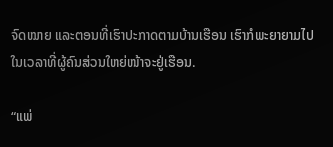ຈົດໝາຍ ແລະຕອນທີ່ເຮົາປະກາດຕາມບ້ານເຮືອນ ເຮົາກໍພະຍາຍາມໄປໃນເວລາທີ່ຜູ້ຄົນສ່ວນໃຫຍ່ໜ້າຈະຢູ່ເຮືອນ.

“ແພ່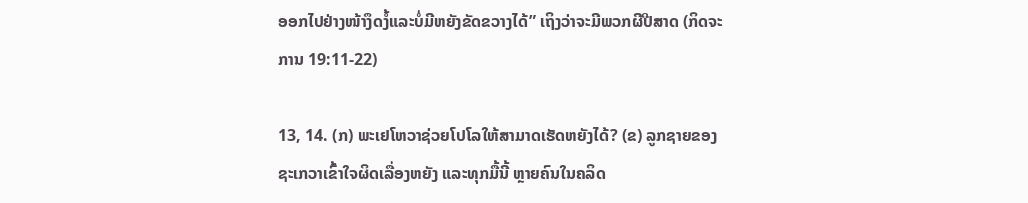ອອກໄປຢ່າງໜ້າງຶດງໍ້ແລະບໍ່ມີຫຍັງຂັດຂວາງໄດ້” ເຖິງວ່າຈະມີພວກຜີປີສາດ (ກິດຈະການ 19:11-22)

13, 14. (ກ) ພະເຢໂຫວາຊ່ວຍໂປໂລໃຫ້ສາມາດເຮັດຫຍັງໄດ້? (ຂ) ລູກຊາຍຂອງຊະເກວາເຂົ້າໃຈຜິດເລື່ອງຫຍັງ ແລະທຸກມື້ນີ້ ຫຼາຍຄົນໃນຄລິດ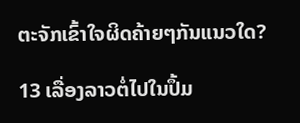ຕະຈັກເຂົ້າໃຈຜິດຄ້າຍໆກັນແນວໃດ?

13 ເລື່ອງລາວຕໍ່ໄປໃນປຶ້ມ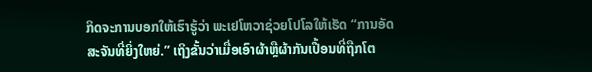ກິດຈະການບອກໃຫ້ເຮົາຮູ້ວ່າ ພະເຢໂຫວາຊ່ວຍໂປໂລໃຫ້ເຮັດ “ການອັດສະຈັນທີ່ຍິ່ງໃຫຍ່.” ເຖິງຂັ້ນວ່າເມື່ອເອົາຜ້າຫຼືຜ້າກັນເປື້ອນທີ່ຖືກໂຕ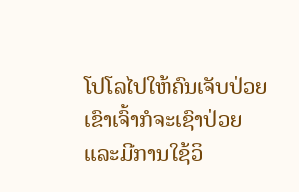ໂປໂລໄປໃຫ້ຄົນເຈັບປ່ວຍ ເຂົາເຈົ້າກໍຈະເຊົາປ່ວຍ ແລະມີການໃຊ້ວິ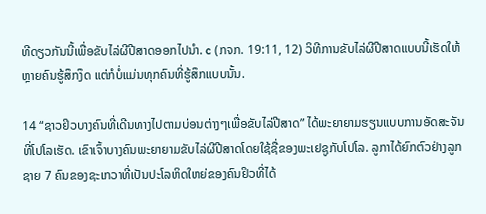ທີດຽວກັນນີ້ເພື່ອຂັບໄລ່ຜີປີສາດອອກໄປນຳ. c (ກຈກ. 19:11, 12) ວິທີການຂັບໄລ່ຜີປີສາດແບບນີ້ເຮັດໃຫ້ຫຼາຍຄົນຮູ້ສຶກງຶດ ແຕ່ກໍບໍ່ແມ່ນທຸກຄົນທີ່ຮູ້ສຶກແບບນັ້ນ.

14 “ຊາວຢິວບາງຄົນທີ່ເດີນທາງໄປຕາມບ່ອນຕ່າງໆເພື່ອຂັບໄລ່ປີສາດ” ໄດ້ພະຍາຍາມຮຽນແບບການອັດສະຈັນທີ່ໂປໂລເຮັດ. ເຂົາເຈົ້າບາງຄົນພະຍາຍາມຂັບໄລ່ຜີປີສາດໂດຍໃຊ້ຊື່ຂອງພະເຢຊູກັບໂປໂລ. ລູກາໄດ້ຍົກຕົວຢ່າງລູກຊາຍ 7 ຄົນຂອງຊະເກວາທີ່ເປັນປະໂລຫິດໃຫຍ່ຂອງຄົນຢິວທີ່ໄດ້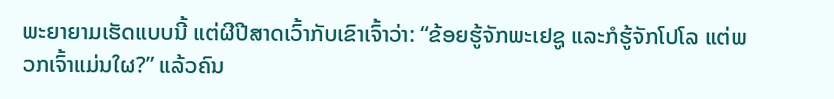ພະຍາຍາມເຮັດແບບນີ້ ແຕ່ຜີປີສາດເວົ້າກັບເຂົາເຈົ້າວ່າ: “ຂ້ອຍຮູ້ຈັກພະເຢຊູ ແລະກໍຮູ້ຈັກໂປໂລ ແຕ່ພວກເຈົ້າແມ່ນໃຜ?” ແລ້ວຄົນ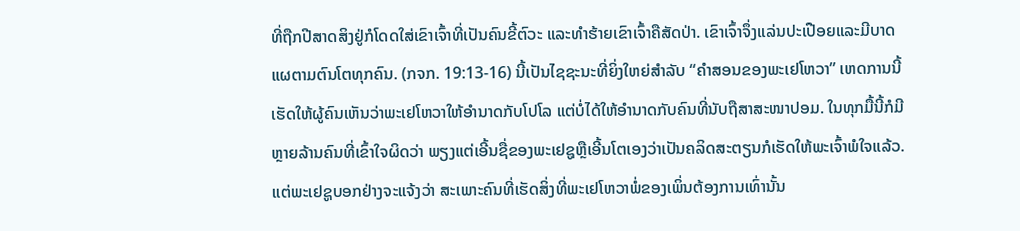ທີ່ຖືກປີສາດສິງຢູ່ກໍໂດດໃສ່ເຂົາເຈົ້າທີ່ເປັນຄົນຂີ້ຕົວະ ແລະທຳຮ້າຍເຂົາເຈົ້າຄືສັດປ່າ. ເຂົາເຈົ້າຈຶ່ງແລ່ນປະເປືອຍແລະມີບາດແຜຕາມຕົນໂຕທຸກຄົນ. (ກຈກ. 19:13-16) ນີ້ເປັນໄຊຊະນະທີ່ຍິ່ງໃຫຍ່ສຳລັບ “ຄຳສອນຂອງພະເຢໂຫວາ” ເຫດການນີ້ເຮັດໃຫ້ຜູ້ຄົນເຫັນວ່າພະເຢໂຫວາໃຫ້ອຳນາດກັບໂປໂລ ແຕ່ບໍ່ໄດ້ໃຫ້ອຳນາດກັບຄົນທີ່ນັບຖືສາສະໜາປອມ. ໃນທຸກມື້ນີ້ກໍມີຫຼາຍລ້ານຄົນທີ່ເຂົ້າໃຈຜິດວ່າ ພຽງແຕ່ເອີ້ນຊື່ຂອງພະເຢຊູຫຼືເອີ້ນໂຕເອງວ່າເປັນຄລິດສະຕຽນກໍເຮັດໃຫ້ພະເຈົ້າພໍໃຈແລ້ວ. ແຕ່ພະເຢຊູບອກຢ່າງຈະແຈ້ງວ່າ ສະເພາະຄົນທີ່ເຮັດສິ່ງທີ່ພະເຢໂຫວາພໍ່ຂອງເພິ່ນຕ້ອງການເທົ່ານັ້ນ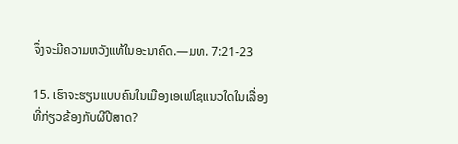ຈຶ່ງຈະມີຄວາມຫວັງແທ້ໃນອະນາຄົດ.—ມທ. 7:21-23

15. ເຮົາຈະຮຽນແບບຄົນໃນເມືອງເອເຟໂຊແນວໃດໃນເລື່ອງທີ່ກ່ຽວຂ້ອງກັບຜີປີສາດ?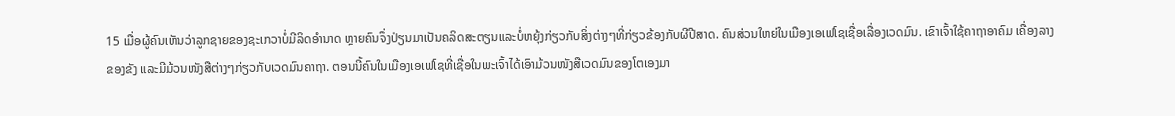15 ເມື່ອຜູ້ຄົນເຫັນວ່າລູກຊາຍຂອງຊະເກວາບໍ່ມີລິດອຳນາດ ຫຼາຍຄົນຈຶ່ງປ່ຽນມາເປັນຄລິດສະຕຽນແລະບໍ່ຫຍຸ້ງກ່ຽວກັບສິ່ງຕ່າງໆທີ່ກ່ຽວຂ້ອງກັບຜີປີສາດ. ຄົນສ່ວນໃຫຍ່ໃນເມືອງເອເຟໂຊເຊື່ອເລື່ອງເວດມົນ. ເຂົາເຈົ້າໃຊ້ຄາຖາອາຄົມ ເຄື່ອງລາງຂອງຂັງ ແລະມີມ້ວນໜັງສືຕ່າງໆກ່ຽວກັບເວດມົນຄາຖາ. ຕອນນີ້ຄົນໃນເມືອງເອເຟໂຊທີ່ເຊື່ອໃນພະເຈົ້າໄດ້ເອົາມ້ວນໜັງສືເວດມົນຂອງໂຕເອງມາ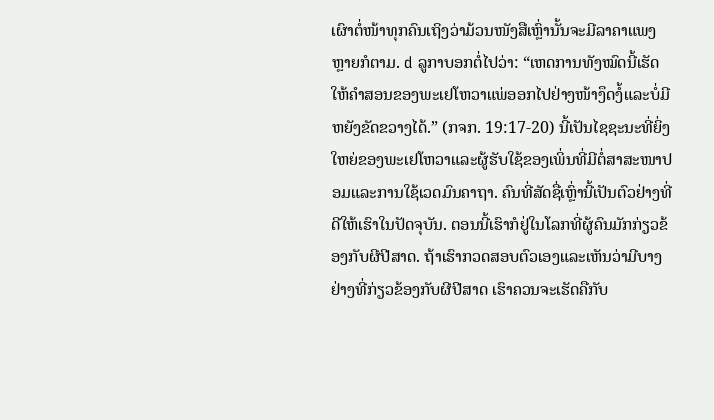ເຜົາຕໍ່ໜ້າທຸກຄົນເຖິງວ່າມ້ວນໜັງສືເຫຼົ່ານັ້ນຈະມີລາຄາແພງຫຼາຍກໍຕາມ. d ລູກາບອກຕໍ່ໄປວ່າ: “ເຫດການທັງໝົດນີ້ເຮັດໃຫ້ຄຳສອນຂອງພະເຢໂຫວາແພ່ອອກໄປຢ່າງໜ້າງຶດງໍ້ແລະບໍ່ມີຫຍັງຂັດຂວາງໄດ້.” (ກຈກ. 19:17-20) ນີ້ເປັນໄຊຊະນະທີ່ຍິ່ງໃຫຍ່ຂອງພະເຢໂຫວາແລະຜູ້ຮັບໃຊ້ຂອງເພິ່ນທີ່ມີຕໍ່ສາສະໜາປອມແລະການໃຊ້ເວດມົນຄາຖາ. ຄົນທີ່ສັດຊື່ເຫຼົ່ານີ້ເປັນຕົວຢ່າງທີ່ດີໃຫ້ເຮົາໃນປັດຈຸບັນ. ຕອນນີ້ເຮົາກໍຢູ່ໃນໂລກທີ່ຜູ້ຄົນມັກກ່ຽວຂ້ອງກັບຜີປີສາດ. ຖ້າເຮົາກວດສອບຕົວເອງແລະເຫັນວ່າມີບາງຢ່າງທີ່ກ່ຽວຂ້ອງກັບຜີປີສາດ ເຮົາຄວນຈະເຮັດຄືກັບ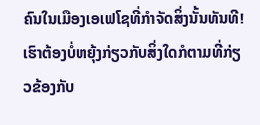ຄົນໃນເມືອງເອເຟໂຊທີ່ກຳຈັດສິ່ງນັ້ນທັນທີ! ເຮົາຕ້ອງບໍ່ຫຍຸ້ງກ່ຽວກັບສິ່ງໃດກໍຕາມທີ່ກ່ຽວຂ້ອງກັບ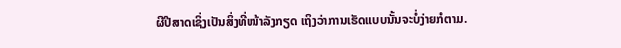ຜີປີສາດເຊິ່ງເປັນສິ່ງທີ່ໜ້າລັງກຽດ ເຖິງວ່າການເຮັດແບບນັ້ນຈະບໍ່ງ່າຍກໍຕາມ.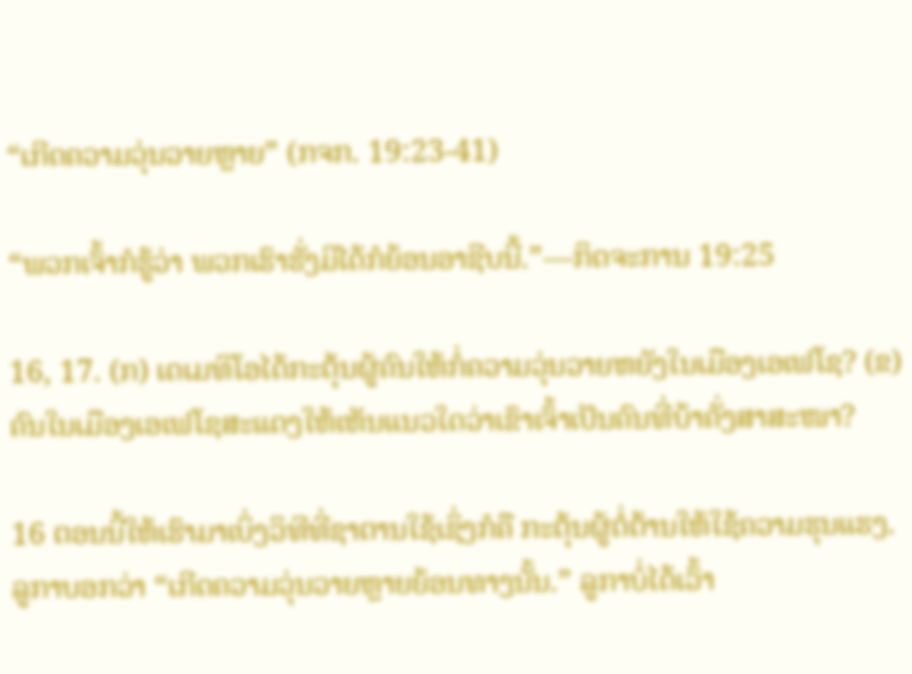“ເກີດຄວາມວຸ່ນວາຍຫຼາຍ” (ກຈກ. 19:23-41)

“ພວກເຈົ້າກໍຮູ້ວ່າ ພວກເຮົາຮັ່ງມີໄດ້ກໍຍ້ອນອາຊີບນີ້.”—ກິດຈະການ 19:25

16, 17. (ກ) ເດເມທິໂອໄດ້ກະຕຸ້ນຜູ້ຄົນໃຫ້ກໍ່ຄວາມວຸ່ນວາຍຫຍັງໃນເມືອງເອເຟໂຊ? (ຂ) ຄົນໃນເມືອງເອເຟໂຊສະແດງໃຫ້ເຫັນແນວໃດວ່າເຂົາເຈົ້າເປັນຄົນທີ່ບ້າຄັ່ງສາສະໜາ?

16 ຕອນນີ້ໃຫ້ເຮົາມາເບິ່ງວິທີທີ່ຊາຕານໃຊ້ເຊິ່ງກໍຄື ກະຕຸ້ນຜູ້ຕໍ່ຕ້ານໃຫ້ໃຊ້ຄວາມຮຸນແຮງ. ລູກາບອກວ່າ “ເກີດຄວາມວຸ່ນວາຍຫຼາຍຍ້ອນທາງນັ້ນ.” ລູກາບໍ່ໄດ້ເວົ້າ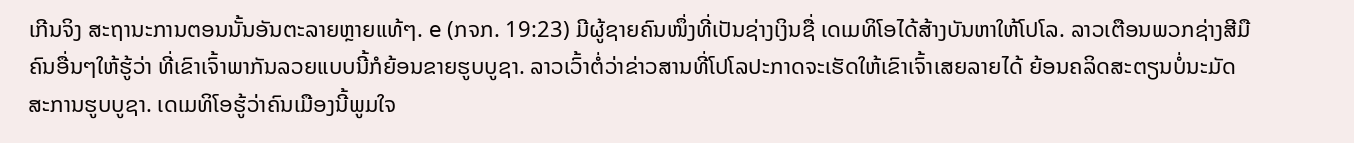ເກີນຈິງ ສະຖານະການຕອນນັ້ນອັນຕະລາຍຫຼາຍແທ້ໆ. e (ກຈກ. 19:23) ມີຜູ້ຊາຍຄົນໜຶ່ງທີ່ເປັນຊ່າງເງິນຊື່ ເດເມທິໂອໄດ້ສ້າງບັນຫາໃຫ້ໂປໂລ. ລາວເຕືອນພວກຊ່າງສີມືຄົນອື່ນໆໃຫ້ຮູ້ວ່າ ທີ່ເຂົາເຈົ້າພາກັນລວຍແບບນີ້ກໍຍ້ອນຂາຍຮູບບູຊາ. ລາວເວົ້າຕໍ່ວ່າຂ່າວສານທີ່ໂປໂລປະກາດຈະເຮັດໃຫ້ເຂົາເຈົ້າເສຍລາຍໄດ້ ຍ້ອນຄລິດສະຕຽນບໍ່ນະມັດສະການຮູບບູຊາ. ເດເມທິໂອຮູ້ວ່າຄົນເມືອງນີ້ພູມໃຈ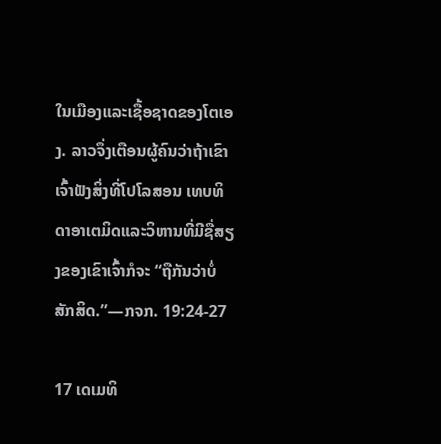ໃນເມືອງແລະເຊື້ອຊາດຂອງໂຕເອງ. ລາວຈຶ່ງເຕືອນຜູ້ຄົນວ່າຖ້າເຂົາເຈົ້າຟັງສິ່ງທີ່ໂປໂລສອນ ເທບທິດາອາເຕມິດແລະວິຫານທີ່ມີຊື່ສຽງຂອງເຂົາເຈົ້າກໍຈະ “ຖືກັນວ່າບໍ່ສັກສິດ.”—ກຈກ. 19:24-27

17 ເດເມທິ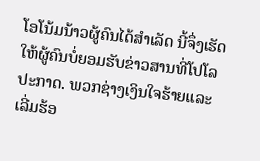ໂອໂນ້ມນ້າວຜູ້ຄົນໄດ້ສຳເລັດ ນີ້ຈຶ່ງເຮັດໃຫ້ຜູ້ຄົນບໍ່ຍອມຮັບຂ່າວສານທີ່ໂປໂລປະກາດ. ພວກຊ່າງເງິນໃຈຮ້າຍແລະເລີ່ມຮ້ອ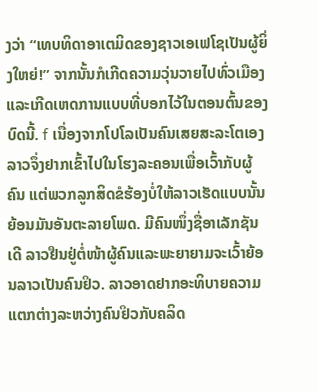ງວ່າ “ເທບທິດາອາເຕມິດຂອງຊາວເອເຟໂຊເປັນຜູ້ຍິ່ງໃຫຍ່!” ຈາກນັ້ນກໍເກີດຄວາມວຸ່ນວາຍໄປທົ່ວເມືອງ ແລະເກີດເຫດການແບບທີ່ບອກໄວ້ໃນຕອນຕົ້ນຂອງບົດນີ້. f ເນື່ອງຈາກໂປໂລເປັນຄົນເສຍສະລະໂຕເອງ ລາວຈຶ່ງຢາກເຂົ້າໄປໃນໂຮງລະຄອນເພື່ອເວົ້າກັບຜູ້ຄົນ ແຕ່ພວກລູກສິດຂໍຮ້ອງບໍ່ໃຫ້ລາວເຮັດແບບນັ້ນຍ້ອນມັນອັນຕະລາຍໂພດ. ມີຄົນໜຶ່ງຊື່ອາເລັກຊັນເດີ ລາວຢືນຢູ່ຕໍ່ໜ້າຜູ້ຄົນແລະພະຍາຍາມຈະເວົ້າຍ້ອນລາວເປັນຄົນຢິວ. ລາວອາດຢາກອະທິບາຍຄວາມແຕກຕ່າງລະຫວ່າງຄົນຢິວກັບຄລິດ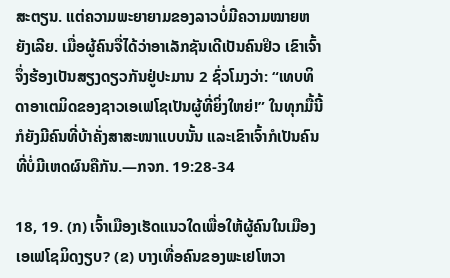ສະຕຽນ. ແຕ່ຄວາມພະຍາຍາມຂອງລາວບໍ່ມີຄວາມໝາຍຫຍັງເລີຍ. ເມື່ອຜູ້ຄົນຈື່ໄດ້ວ່າອາເລັກຊັນເດີເປັນຄົນຢິວ ເຂົາເຈົ້າຈຶ່ງຮ້ອງເປັນສຽງດຽວກັນຢູ່ປະມານ 2 ຊົ່ວໂມງວ່າ: “ເທບທິດາອາເຕມິດຂອງຊາວເອເຟໂຊເປັນຜູ້ທີ່ຍິ່ງໃຫຍ່!” ໃນທຸກມື້ນີ້ກໍຍັງມີຄົນທີ່ບ້າຄັ່ງສາສະໜາແບບນັ້ນ ແລະເຂົາເຈົ້າກໍເປັນຄົນທີ່ບໍ່ມີເຫດຜົນຄືກັນ.—ກຈກ. 19:28-34

18, 19. (ກ) ເຈົ້າເມືອງເຮັດແນວໃດເພື່ອໃຫ້ຜູ້ຄົນໃນເມືອງເອເຟໂຊມິດງຽບ? (ຂ) ບາງເທື່ອຄົນຂອງພະເຢໂຫວາ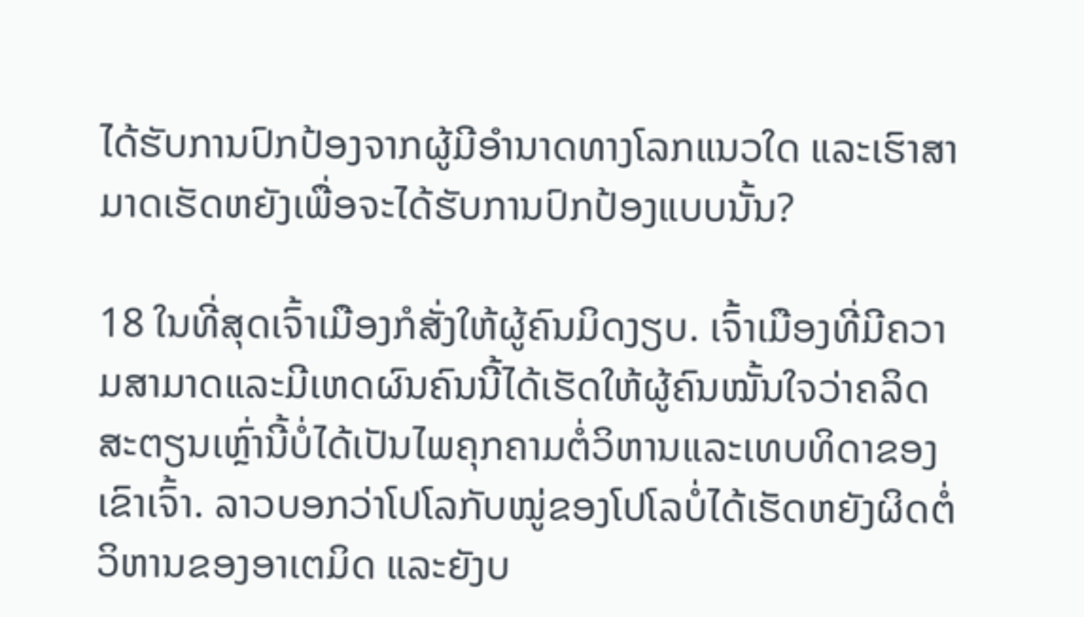ໄດ້ຮັບການປົກປ້ອງຈາກຜູ້ມີອຳນາດທາງໂລກແນວໃດ ແລະເຮົາສາມາດເຮັດຫຍັງເພື່ອຈະໄດ້ຮັບການປົກປ້ອງແບບນັ້ນ?

18 ໃນທີ່ສຸດເຈົ້າເມືອງກໍສັ່ງໃຫ້ຜູ້ຄົນມິດງຽບ. ເຈົ້າເມືອງທີ່ມີຄວາມສາມາດແລະມີເຫດຜົນຄົນນີ້ໄດ້ເຮັດໃຫ້ຜູ້ຄົນໝັ້ນໃຈວ່າຄລິດສະຕຽນເຫຼົ່ານີ້ບໍ່ໄດ້ເປັນໄພຄຸກຄາມຕໍ່ວິຫານແລະເທບທິດາຂອງເຂົາເຈົ້າ. ລາວບອກວ່າໂປໂລກັບໝູ່ຂອງໂປໂລບໍ່ໄດ້ເຮັດຫຍັງຜິດຕໍ່ວິຫານຂອງອາເຕມິດ ແລະຍັງບ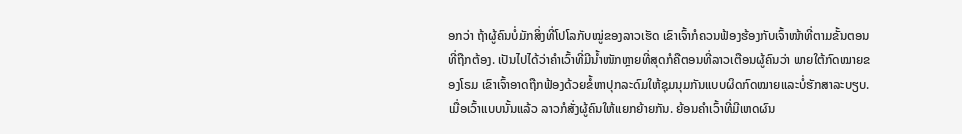ອກວ່າ ຖ້າຜູ້ຄົນບໍ່ມັກສິ່ງທີ່ໂປໂລກັບໝູ່ຂອງລາວເຮັດ ເຂົາເຈົ້າກໍຄວນຟ້ອງຮ້ອງກັບເຈົ້າໜ້າທີ່ຕາມຂັ້ນຕອນທີ່ຖືກຕ້ອງ. ເປັນໄປໄດ້ວ່າຄຳເວົ້າທີ່ມີນ້ຳໜັກຫຼາຍທີ່ສຸດກໍຄືຕອນທີ່ລາວເຕືອນຜູ້ຄົນວ່າ ພາຍໃຕ້ກົດໝາຍຂອງໂຣມ ເຂົາເຈົ້າອາດຖືກຟ້ອງດ້ວຍຂໍ້ຫາປຸກລະດົມໃຫ້ຊຸມນຸມກັນແບບຜິດກົດໝາຍແລະບໍ່ຮັກສາລະບຽບ. ເມື່ອເວົ້າແບບນັ້ນແລ້ວ ລາວກໍສັ່ງຜູ້ຄົນໃຫ້ແຍກຍ້າຍກັນ. ຍ້ອນຄຳເວົ້າທີ່ມີເຫດຜົນ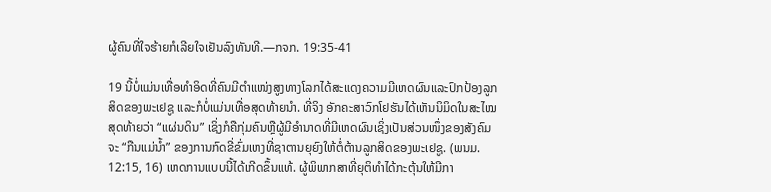ຜູ້ຄົນທີ່ໃຈຮ້າຍກໍເລີຍໃຈເຢັນລົງທັນທີ.—ກຈກ. 19:35-41

19 ນີ້ບໍ່ແມ່ນເທື່ອທຳອິດທີ່ຄົນມີຕຳແໜ່ງສູງທາງໂລກໄດ້ສະແດງຄວາມມີເຫດຜົນແລະປົກປ້ອງລູກສິດຂອງພະເຢຊູ ແລະກໍບໍ່ແມ່ນເທື່ອສຸດທ້າຍນຳ. ທີ່ຈິງ ອັກຄະສາວົກໂຢຮັນໄດ້ເຫັນນິມິດໃນສະໄໝສຸດທ້າຍວ່າ “ແຜ່ນດິນ” ເຊິ່ງກໍຄືກຸ່ມຄົນຫຼືຜູ້ມີອຳນາດທີ່ມີເຫດຜົນເຊິ່ງເປັນສ່ວນໜຶ່ງຂອງສັງຄົມຈະ “ກືນແມ່ນ້ຳ” ຂອງການກົດຂີ່ຂົ່ມເຫງທີ່ຊາຕານຍຸຍົງໃຫ້ຕໍ່ຕ້ານລູກສິດຂອງພະເຢຊູ. (ພນມ. 12:15, 16) ເຫດການແບບນີ້ໄດ້ເກີດຂຶ້ນແທ້. ຜູ້ພິພາກສາທີ່ຍຸຕິທຳໄດ້ກະຕຸ້ນໃຫ້ມີກາ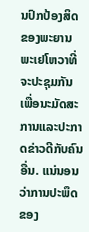ນປົກປ້ອງສິດຂອງພະຍານພະເຢໂຫວາທີ່ຈະປະຊຸມກັນເພື່ອນະມັດສະການແລະປະກາດຂ່າວດີກັບຄົນອື່ນ. ແນ່ນອນວ່າການປະພຶດຂອງ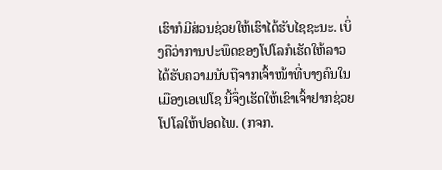ເຮົາກໍມີສ່ວນຊ່ວຍໃຫ້ເຮົາໄດ້ຮັບໄຊຊະນະ. ເບິ່ງຄືວ່າການປະພຶດຂອງໂປໂລກໍເຮັດໃຫ້ລາວໄດ້ຮັບຄວາມນັບຖືຈາກເຈົ້າໜ້າທີ່ບາງຄົນໃນເມືອງເອເຟໂຊ ນີ້ຈຶ່ງເຮັດໃຫ້ເຂົາເຈົ້າຢາກຊ່ວຍໂປໂລໃຫ້ປອດໄພ. (ກຈກ.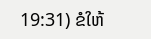19:31) ຂໍໃຫ້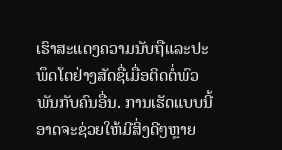ເຮົາສະແດງຄວາມນັບຖືແລະປະພຶດໂຕຢ່າງສັດຊື່ເມື່ອຕິດຕໍ່ພົວພັນກັບຄົນອື່ນ. ການເຮັດແບບນີ້ອາດຈະຊ່ວຍໃຫ້ມີສິ່ງດີໆຫຼາຍ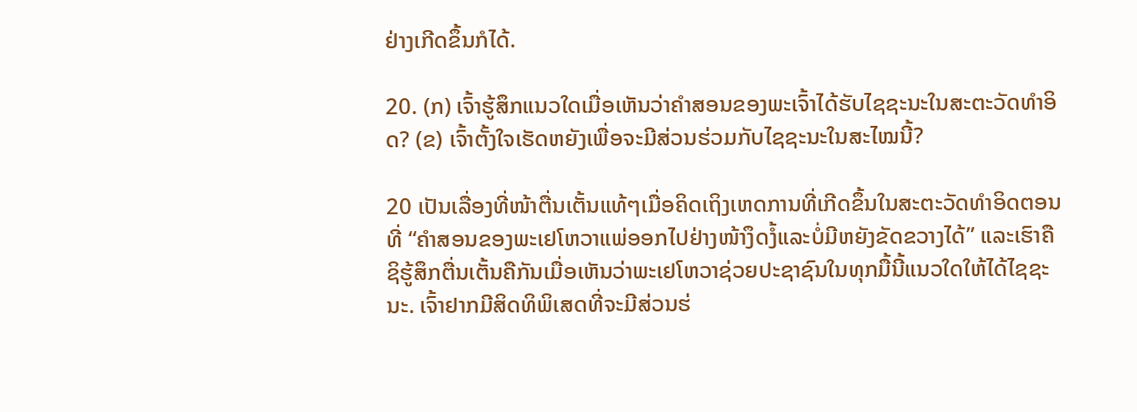ຢ່າງເກີດຂຶ້ນກໍໄດ້.

20. (ກ) ເຈົ້າຮູ້ສຶກແນວໃດເມື່ອເຫັນວ່າຄຳສອນຂອງພະເຈົ້າໄດ້ຮັບໄຊຊະນະໃນສະຕະວັດທຳອິດ? (ຂ) ເຈົ້າຕັ້ງໃຈເຮັດຫຍັງເພື່ອຈະມີສ່ວນຮ່ວມກັບໄຊຊະນະໃນສະໄໝນີ້?

20 ເປັນເລື່ອງທີ່ໜ້າຕື່ນເຕັ້ນແທ້ໆເມື່ອຄິດເຖິງເຫດການທີ່ເກີດຂຶ້ນໃນສະຕະວັດທຳອິດຕອນທີ່ “ຄຳສອນຂອງພະເຢໂຫວາແພ່ອອກໄປຢ່າງໜ້າງຶດງໍ້ແລະບໍ່ມີຫຍັງຂັດຂວາງໄດ້” ແລະເຮົາຄືຊິຮູ້ສຶກຕື່ນເຕັ້ນຄືກັນເມື່ອເຫັນວ່າພະເຢໂຫວາຊ່ວຍປະຊາຊົນໃນທຸກມື້ນີ້ແນວໃດໃຫ້ໄດ້ໄຊຊະນະ. ເຈົ້າຢາກມີສິດທິພິເສດທີ່ຈະມີສ່ວນຮ່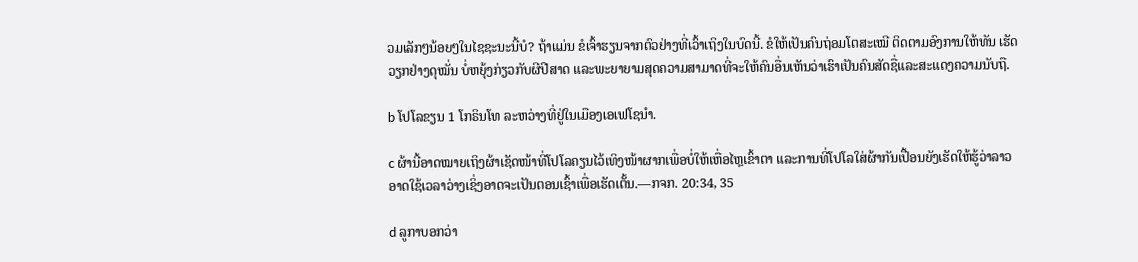ວມເລັກໆນ້ອຍໆໃນໄຊຊະນະນີ້ບໍ? ຖ້າແມ່ນ ຂໍເຈົ້າຮຽນຈາກຕົວຢ່າງທີ່ເວົ້າເຖິງໃນບົດນີ້. ຂໍໃຫ້ເປັນຄົນຖ່ອມໂຕສະເໝີ ຕິດຕາມອົງການໃຫ້ທັນ ເຮັດວຽກຢ່າງດຸໝັ່ນ ບໍ່ຫຍຸ້ງກ່ຽວກັບຜີປີສາດ ແລະພະຍາຍາມສຸດຄວາມສາມາດທີ່ຈະໃຫ້ຄົນອື່ນເຫັນວ່າເຮົາເປັນຄົນສັດຊື່ແລະສະແດງຄວາມນັບຖື.

b ໂປໂລຂຽນ 1 ໂກຣິນໂທ ລະຫວ່າງທີ່ຢູ່ໃນເມືອງເອເຟໂຊນຳ.

c ຜ້ານີ້ອາດໝາຍເຖິງຜ້າເຊັດໜ້າທີ່ໂປໂລຄຽນໄວ້ເທິງໜ້າຜາກເພື່ອບໍ່ໃຫ້ເຫື່ອໄຫຼເຂົ້າຕາ ແລະການທີ່ໂປໂລໃສ່ຜ້າກັນເປື້ອນຍັງເຮັດໃຫ້ຮູ້ວ່າລາວອາດໃຊ້ເວລາວ່າງເຊິ່ງອາດຈະເປັນຕອນເຊົ້າເພື່ອເຮັດເຕັ້ນ.—ກຈກ. 20:34, 35

d ລູກາບອກວ່າ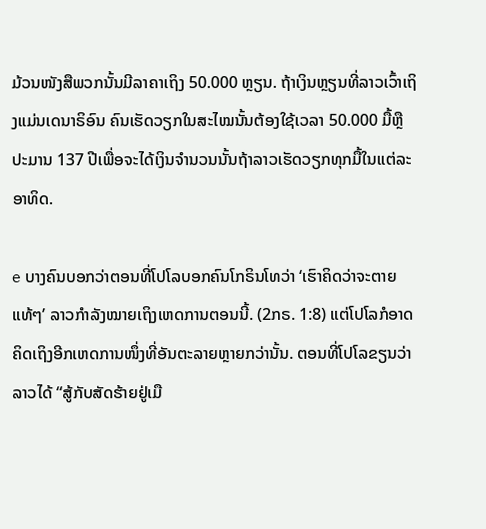ມ້ວນໜັງສືພວກນັ້ນມີລາຄາເຖິງ 50.000 ຫຼຽນ. ຖ້າເງິນຫຼຽນທີ່ລາວເວົ້າເຖິງແມ່ນເດນາຣິອົນ ຄົນເຮັດວຽກໃນສະໄໝນັ້ນຕ້ອງໃຊ້ເວລາ 50.000 ມື້ຫຼືປະມານ 137 ປີເພື່ອຈະໄດ້ເງິນຈຳນວນນັ້ນຖ້າລາວເຮັດວຽກທຸກມື້ໃນແຕ່ລະອາທິດ.

e ບາງຄົນບອກວ່າຕອນທີ່ໂປໂລບອກຄົນໂກຣິນໂທວ່າ ‘ເຮົາຄິດວ່າຈະຕາຍແທ້ໆ’ ລາວກຳລັງໝາຍເຖິງເຫດການຕອນນີ້. (2ກຣ. 1:8) ແຕ່ໂປໂລກໍອາດຄິດເຖິງອີກເຫດການໜຶ່ງທີ່ອັນຕະລາຍຫຼາຍກວ່ານັ້ນ. ຕອນທີ່ໂປໂລຂຽນວ່າລາວໄດ້ “ສູ້ກັບສັດຮ້າຍຢູ່ເມື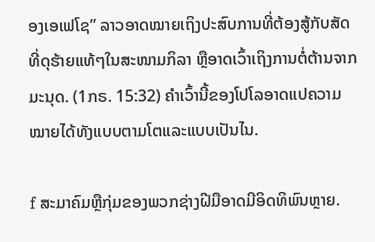ອງເອເຟໂຊ” ລາວອາດໝາຍເຖິງປະສົບການທີ່ຕ້ອງສູ້ກັບສັດທີ່ດຸຮ້າຍແທ້ໆໃນສະໜາມກິລາ ຫຼືອາດເວົ້າເຖິງການຕໍ່ຕ້ານຈາກມະນຸດ. (1ກຣ. 15:32) ຄຳເວົ້ານີ້ຂອງໂປໂລອາດແປຄວາມໝາຍໄດ້ທັງແບບຕາມໂຕແລະແບບເປັນໄນ.

f ສະມາຄົມຫຼືກຸ່ມຂອງພວກຊ່າງຝີມືອາດມີອິດທິພົນຫຼາຍ.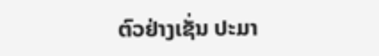ຕົວຢ່າງເຊັ່ນ ປະມາ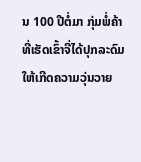ນ 100 ປີຕໍ່ມາ ກຸ່ມພໍ່ຄ້າທີ່ເຮັດເຂົ້າຈີ່ໄດ້ປຸກລະດົມໃຫ້ເກີດຄວາມວຸ່ນວາຍ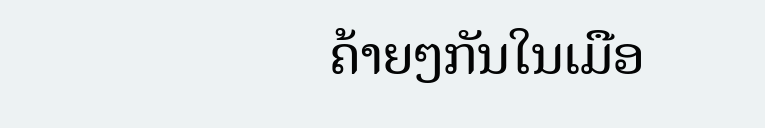ຄ້າຍໆກັນໃນເມືອ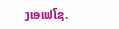ງເອເຟໂຊ.